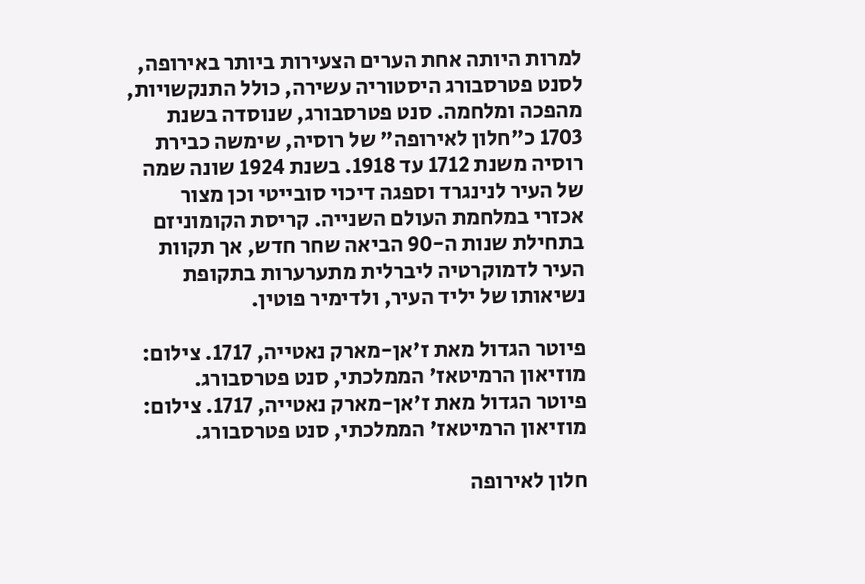למרות היותה אחת הערים הצעירות ביותר באירופה, לסנט פטרסבורג היסטוריה עשירה, כולל התנקשויות, מהפכה ומלחמה. סנט פטרסבורג, שנוסדה בשנת 1703 כ"חלון לאירופה" של רוסיה, שימשה כבירת רוסיה משנת 1712 עד 1918. בשנת 1924 שונה שמה של העיר לנינגרד וספגה דיכוי סובייטי וכן מצור אכזרי במלחמת העולם השנייה. קריסת הקומוניזם בתחילת שנות ה-90 הביאה שחר חדש, אך תקוות העיר לדמוקרטיה ליברלית מתערערות בתקופת נשיאותו של יליד העיר, ולדימיר פוטין.

פיוטר הגדול מאת ז'אן-מארק נאטייה, 1717. צילום: מוזיאון הרמיטאז' הממלכתי, סנט פטרסבורג.
פיוטר הגדול מאת ז'אן-מארק נאטייה, 1717. צילום: מוזיאון הרמיטאז' הממלכתי, סנט פטרסבורג.

חלון לאירופה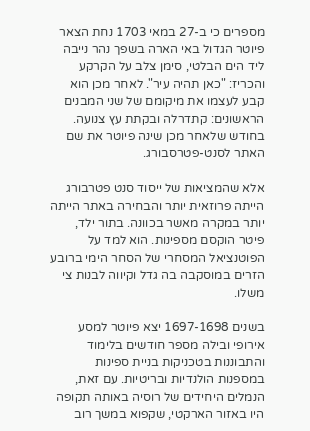מספרים כי ב-27 במאי 1703 נחת הצאר פיוטר הגדול באי הארה בשפך נהר נייבה ליד הים הבלטי, סימן צלב על הקרקע והכריז: "כאן תהיה עיר". לאחר מכן הוא קבע לעצמו את מיקומם של שני המבנים הראשונים: קתדרלה ובקתת עץ צנועה. בחודש שלאחר מכן שינה פיוטר את שם האתר לסנט-פטרסבורג.

אלא שהמציאות של ייסוד סנט פטרבורג הייתה פרוזאית יותר והבחירה באתר הייתה יותר במקרה מאשר בכוונה. בתור ילד, פיטר הוקסם מספינות. הוא למד על הפוטנציאל המסחרי של הסחר הימי ברובע הזרים במוסקבה בה גדל וקיווה לבנות צי משלו.

בשנים 1697-1698 יצא פיוטר למסע אירופי ובילה מספר חודשים בלימוד והתבוננות בטכניקות בניית ספינות במספנות הולנדיות ובריטיות. עם זאת, הנמלים היחידים של רוסיה באותה תקופה היו באזור הארקטי, שקפוא במשך רוב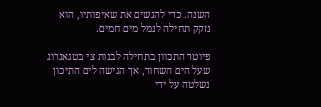השנה. כדי להגשים את שאיפותיו, הוא נזקק תחילה לנמל מים חמים.

פיוטר התכוון בתחילה לבנות צי בטגאנרוג שעל הים השחור, אך הגישה לים התיכון נשלטה על ידי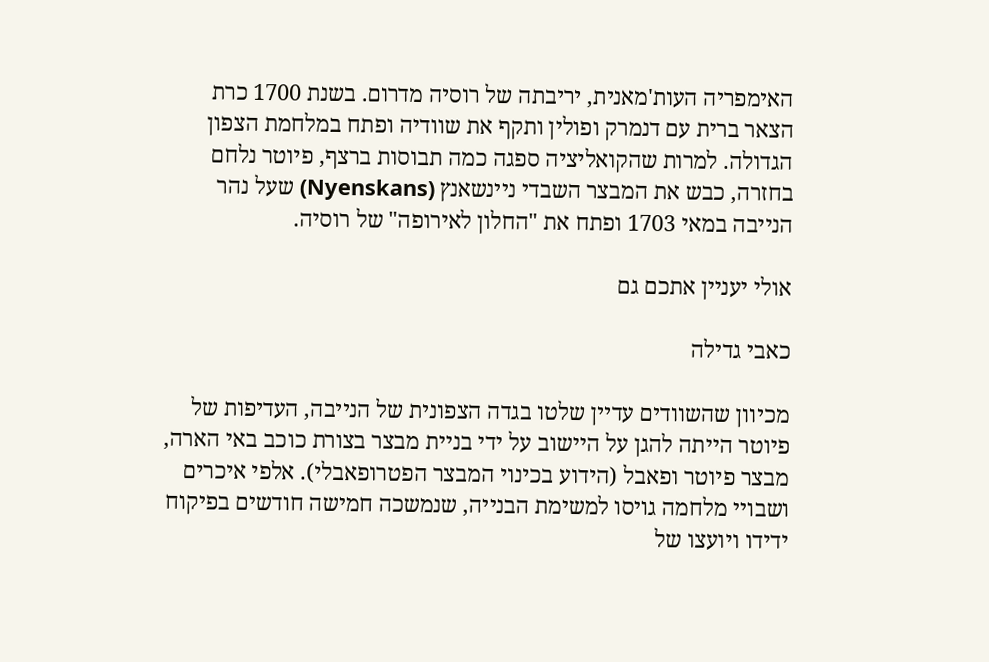האימפריה העות'מאנית, יריבתה של רוסיה מדרום. בשנת 1700 כרת הצאר ברית עם דנמרק ופולין ותקף את שוודיה ופתח במלחמת הצפון הגדולה. למרות שהקואליציה ספגה כמה תבוסות ברצף, פיוטר נלחם בחזרה, כבש את המבצר השבדי ניינשאנץ (Nyenskans) שעל נהר הנייבה במאי 1703 ופתח את "החלון לאירופה" של רוסיה.

אולי יעניין אתכם גם

כאבי גדילה

מכיוון שהשוודים עדיין שלטו בגדה הצפונית של הנייבה, העדיפות של פיוטר הייתה להגן על היישוב על ידי בניית מבצר בצורת כוכב באי הארה, מבצר פיוטר ופאבל (הידוע בכינוי המבצר הפטרופאבלי). אלפי איכרים ושבויי מלחמה גויסו למשימת הבנייה, שנמשכה חמישה חודשים בפיקוח ידידו ויועצו של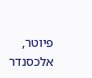פיוטר, אלכסנדר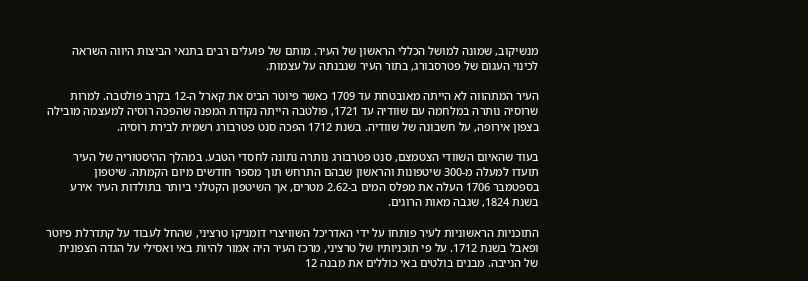מנשיקוב, שמונה למושל הכללי הראשון של העיר. מותם של פועלים רבים בתנאי הביצות היווה השראה לכינוי העגום של פטרסבורג, בתור העיר שנבנתה על עצמות.

העיר המתהווה לא הייתה מאובטחת עד 1709 כאשר פיוטר הביס את קארל ה-12 בקרב פולטבה. למרות שרוסיה נותרה במלחמה עם שוודיה עד 1721, פולטבה הייתה נקודת המפנה שהפכה רוסיה למעצמה מובילה בצפון אירופה, על חשבונה של שוודיה. בשנת 1712 הפכה סנט פטרבורג רשמית לבירת רוסיה.

בעוד שהאיום השוודי הצטמצם, סנט פטרבורג נותרה נתונה לחסדי הטבע. במהלך ההיסטוריה של העיר תועדו למעלה מ-300 שיטפונות והראשון שבהם התרחש תוך מספר חודשים מיום הקמתה. שיטפון בספטמבר 1706 העלה את מפלס המים ב-2.62 מטרים, אך השיטפון הקטלני ביותר בתולדות העיר אירע בשנת 1824, שגבה מאות הרוגים.

התוכניות הראשוניות לעיר פותחו על ידי האדריכל השוויצרי דומניקו טרציני, שהחל לעבוד על קתדרלת פיוטר ופאבל בשנת 1712. על פי תוכניותיו של טרציני, מרכז העיר היה אמור להיות באי ואסילי על הגדה הצפונית של הנייבה. מבנים בולטים באי כוללים את מבנה 12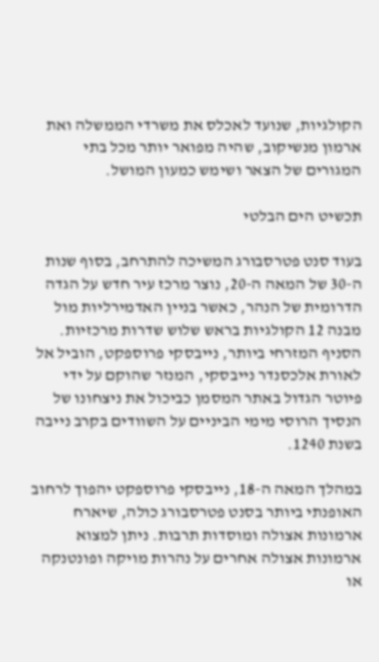הקולגיות, שנועד לאכלס את משרדי הממשלה ואת ארמון מנשיקוב, שהיה מפואר יותר מכל בתי המגורים של הצאר ושימש כמעון המושל.

תכשיט הים הבלטי

בעוד סנט פטרסבורג המשיכה להתרחב, בסוף שנות ה-30 של המאה ה-20, נוצר מרכז עיר חדש על הגדה הדרומית של הנהר, כאשר בניין האדמירליות מול מבנה 12 הקולגיות בראש שלוש שדרות מרכזיות. הסניף המזרחי ביותר, נייבסקי פרוספקט, הוביל אל לאורת אלכסנדר נייבסקי, המנזר שהוקם על ידי פיוטר הגדול באתר המסמן כביכול את ניצחונו של הנסיך הרוסי מימי הביניים על השוודים בקרב נייבה בשנת 1240.

במהלך המאה ה-18, נייבסקי פרוספקט יהפוך לרחוב האופנתי ביותר בסנט פטרסבורג כולה, שיארח ארמונות אצולה ומוסדות תרבות. ניתן למצוא ארמונות אצולה אחרים על נהרות מויקה ופונטנקה או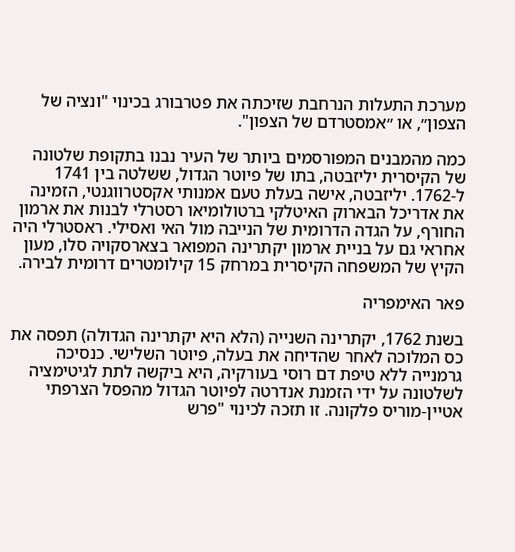מערכת התעלות הנרחבת שזיכתה את פטרבורג בכינוי "ונציה של הצפון״, או ״אמסטרדם של הצפון".

כמה מהמבנים המפורסמים ביותר של העיר נבנו בתקופת שלטונה של הקיסרית יליזבטה, בתו של פיוטר הגדול, ששלטה בין 1741 ל-1762. יליזבטה, אישה בעלת טעם אמנותי אקסטרווגנטי, הזמינה את אדריכל הבארוק האיטלקי ברטולומיאו רסטרלי לבנות את ארמון החורף, על הגדה הדרומית של הנייבה מול האי ואסילי. ראסטרלי היה אחראי גם על בניית ארמון יקתרינה המפואר בצארסקויה סלו, מעון הקיץ של המשפחה הקיסרית במרחק 15 קילומטרים דרומית לבירה.

פאר האימפריה

בשנת 1762, יקתרינה השנייה (הלא היא יקתרינה הגדולה) תפסה את כס המלוכה לאחר שהדיחה את בעלה, פיוטר השלישי. כנסיכה גרמנייה ללא טיפת דם רוסי בעורקיה, היא ביקשה לתת לגיטימציה לשלטונה על ידי הזמנת אנדרטה לפיוטר הגדול מהפסל הצרפתי אטיין-מוריס פלקונה. זו תזכה לכינוי "פרש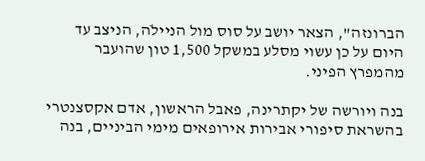הברונזה", הצאר יושב על סוס מול הניילֹה, הניצב עד היום על כן עשוי מסלע במשקל 1,500 טון שהועבר מהמפרץ הפיני.

בנה ויורשה של יקתרינה, פאבל הראשון, אדם אקסצנטרי בהשראת סיפורי אבירות אירופאים מימי הביניים, בנה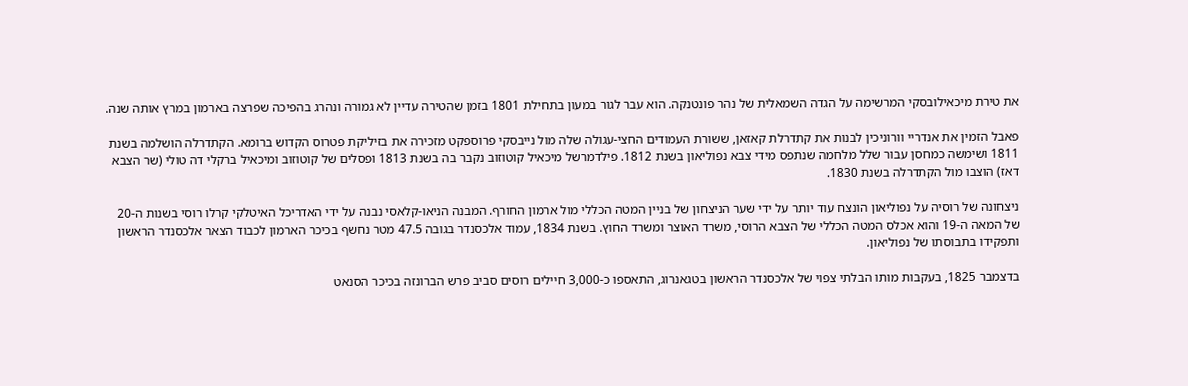את טירת מיכאילובסקי המרשימה על הגדה השמאלית של נהר פונטנקה. הוא עבר לגור במעון בתחילת 1801 בזמן שהטירה עדיין לא גמורה ונהרג בהפיכה שפרצה בארמון במרץ אותה שנה.

פאבל הזמין את אנדריי וורוניכין לבנות את קתדרלת קאזאן, ששורת העמודים החצי-עגולה שלה מול נייבסקי פרוספקט מזכירה את בזיליקת פטרוס הקדוש ברומא. הקתדרלה הושלמה בשנת 1811 ושימשה כמחסן עבור שלל מלחמה שנתפס מידי צבא נפוליאון בשנת 1812. פילדמרשל מיכאיל קוטוזוב נקבר בה בשנת 1813 ופסלים של קוטוזוב ומיכאיל ברקלי דה טולי (שר הצבא דאז) הוצבו מול הקתדרלה בשנת 1830.

ניצחונה של רוסיה על נפוליאון הונצח עוד יותר על ידי שער הניצחון של בניין המטה הכללי מול ארמון החורף. המבנה הניאו-קלאסי נבנה על ידי האדריכל האיטלקי קרלו רוסי בשנות ה-20 של המאה ה-19 והוא אכלס המטה הכללי של הצבא הרוסי, משרד האוצר ומשרד החוץ. בשנת 1834, עמוד אלכסנדר בגובה 47.5 מטר נחשף בכיכר הארמון לכבוד הצאר אלכסנדר הראשון ותפקידו בתבוסתו של נפוליאון.

בדצמבר 1825, בעקבות מותו הבלתי צפוי של אלכסנדר הראשון בטגאנרוג, התאספו כ-3,000 חיילים רוסים סביב פרש הברונזה בכיכר הסנאט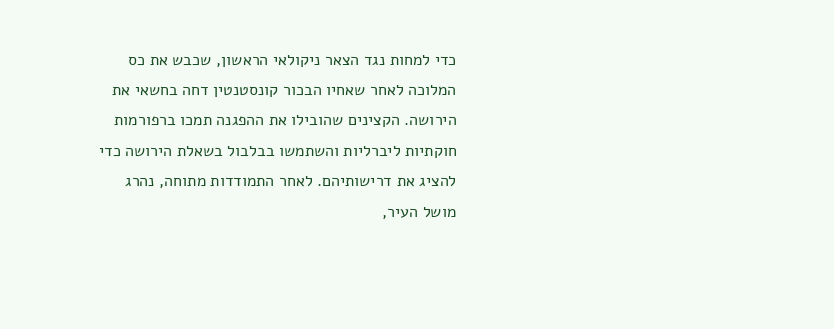כדי למחות נגד הצאר ניקולאי הראשון, שכבש את כס המלוכה לאחר שאחיו הבכור קונסטנטין דחה בחשאי את הירושה. הקצינים שהובילו את ההפגנה תמכו ברפורמות חוקתיות ליברליות והשתמשו בבלבול בשאלת הירושה כדי להציג את דרישותיהם. לאחר התמודדות מתוחה, נהרג מושל העיר,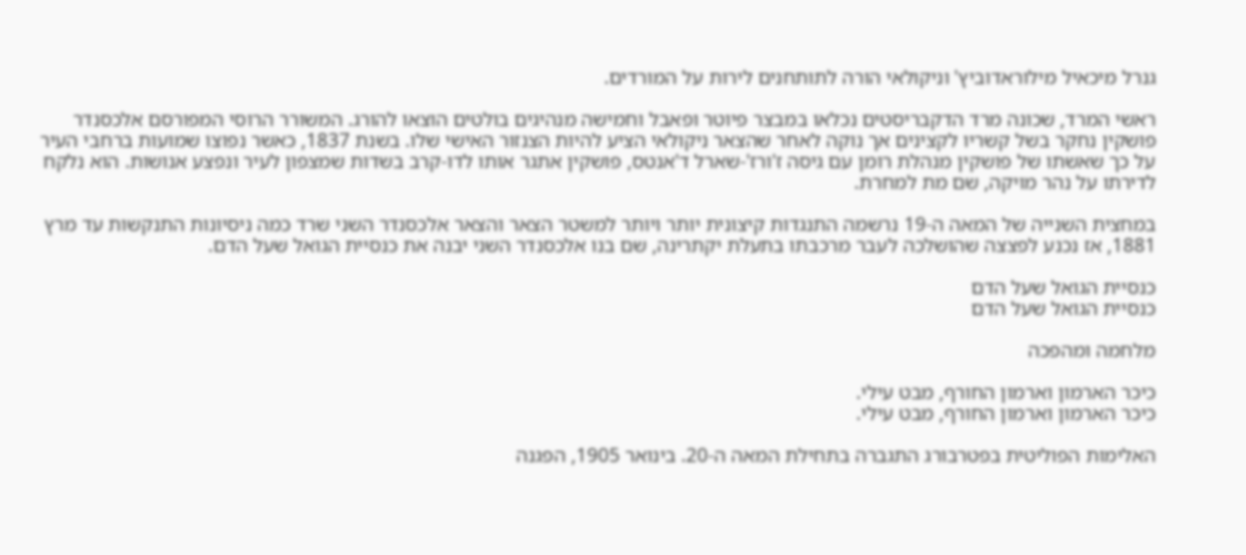גנרל מיכאיל מילוראדוביץ' וניקולאי הורה לתותחנים לירות על המורדים.

ראשי המרד, שכונה מרד הדקבריסטים נכלאו במבצר פיוטר ופאבל וחמישה מנהיגים בולטים הוצאו להורג. המשורר הרוסי המפורסם אלכסנדר פושקין נחקר בשל קשריו לקצינים אך נוקה לאחר שהצאר ניקולאי הציע להיות הצנזור האישי שלו. בשנת 1837, כאשר נפוצו שמועות ברחבי העיר על כך שאשתו של פושקין מנהלת רומן עם גיסה ז'ורז'-שארל ד'אנטס, פושקין אתגר אותו לדו-קרב בשדות שמצפון לעיר ונפצע אנושות. הוא נלקח לדירתו על נהר מויקה, שם מת למחרת.

במחצית השנייה של המאה ה-19 נרשמה התנגדות קיצונית יותר ויותר למשטר הצאר והצאר אלכסנדר השני שרד כמה ניסיונות התנקשות עד מרץ 1881, אז נכנע לפצצה שהושלכה לעבר מרכבתו בתעלת יקתרינה, שם בנו אלכסנדר השני יבנה את כנסיית הגואל שעל הדם.

כנסיית הגואל שעל הדם
כנסיית הגואל שעל הדם

מלחמה ומהפכה

כיכר הארמון וארמון החורף, מבט עילי.
כיכר הארמון וארמון החורף, מבט עילי.

האלימות הפוליטית בפטרבורג התגברה בתחילת המאה ה-20. בינואר 1905, הפגנה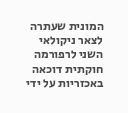המונית שעתרה לצאר ניקולאי השני לרפורמה חוקתית דוכאה באכזריות על ידי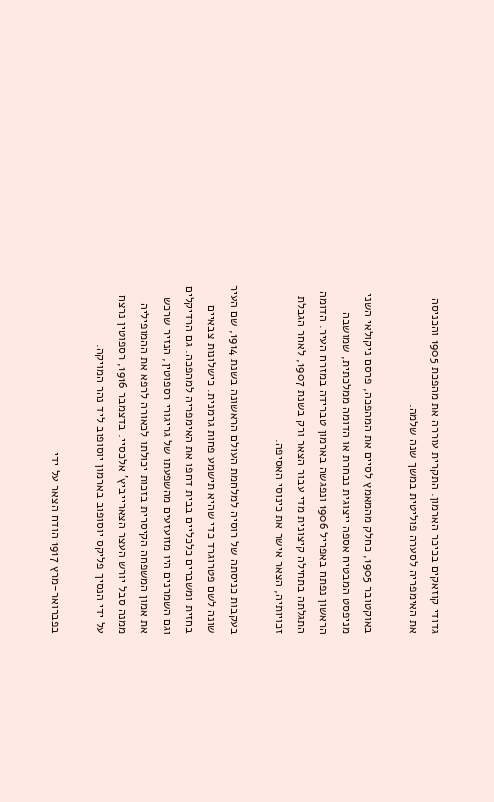גדודי קוזאקים בכיכר הארמון. התקרית עוררה את מהפכת 1905 והכניסה את האימפריה לסערה פוליטית במשך שנה שלמה.

באוקטובר 1905, כחלק מהמאמץ לסיים את המהפכה, פרסם ניקולאי השני מניפסט המבטיח אספה ייצוגית נבחרת או הדומה ממלכתית, שמושבה הראשון נפתח באפריל 1906 ונפגשה בארמון טברידה במזרח העיר. הדומה התגלתה בתחילה קיצונית מדי עבור הצאר ורק בשנת 1907, לאחר הגבלת זכויותיה, הצאר אישר את כינוסי האסיפה.

בעקבות כניסתה של רוסיה למלחמת העולם הראשונה בשנת 1914, שם העיר שונה לשם פטרוגרד כדי שהיא תישמע פחות גרמנית. כישלונות צבאיים בחזית ומשברים כלכליים בבית דחפו את האימפריה למהפכה. גם הרדיקלים וגם השמרנים היו מזועזעים מהשפעתו של גריגורי רספוטין, הנזיר שרכש את אמון המשפחה הקיסרית בזכות יכולתו לכאורה לרפא את ההמופיליה ממנה סבל יורש העצר הצארייביץ' אלכסיי. בדצמבר 1916, רספוטין נרצח על ידי הנסיך פליקס יוסופוב בארמון יוסופוב ליד נהר המויקה.

בפברואר-מרץ 1917 הודח הצאר על ידי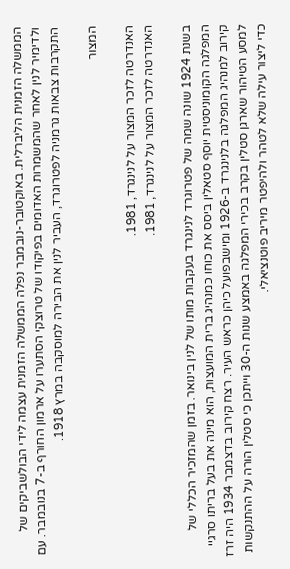הממשלה הזמנית הליברלית. באוקטובר-נובמבר נפלה הממשלה הזמנית עצמה לידי הבולשביקים של ולדימיר לנין לאחר שהמשמרות האדומים בפיקודו של טרוצקי הסתערו על ארמון החורף ב-7 בנובמבר. עם התקרבות צבאות גרמניה לפטרוגרד, העביר לנין את הבירה למוסקבה במרץ 1918.

המצור

האנדרטה לזכר המצור על לנינגרד, 1981.
האנדרטה לזכר המצור על לנינגרד, 1981.

בשנת 1924 שונה שמה של פטרוגרד לנינגרד בעקבות מותו של לנין בינואר. בזמן שהמזכיר הכללי של המפלגה הקומוניסטית יוסף סטאלין ביסס את כוחו כמנהיג ברית המועצות, הוא מינה את בעל בריתו סרגיי קירוב למנהיג המפלגה בלנינגרד ב-1926 ומישבפועל כיהן כראש העיר. רצח קירוב בדצמבר 1934 היה זרז למסע הטיהור שארגן סטלין בקרב בכירי המפלגה באמצע שנות ה-30 וייתכן כי סטלין הורה על ההתנקשות כדי ליצור עילה שלא לטהר ולהיפטר מיריב פוטנציאלי.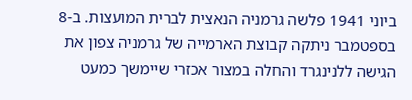ביוני 1941 פלשה גרמניה הנאצית לברית המועצות. ב-8 בספטמבר ניתקה קבוצת הארמייה של גרמניה צפון את הגישה ללנינגרד והחלה במצור אכזרי שיימשך כמעט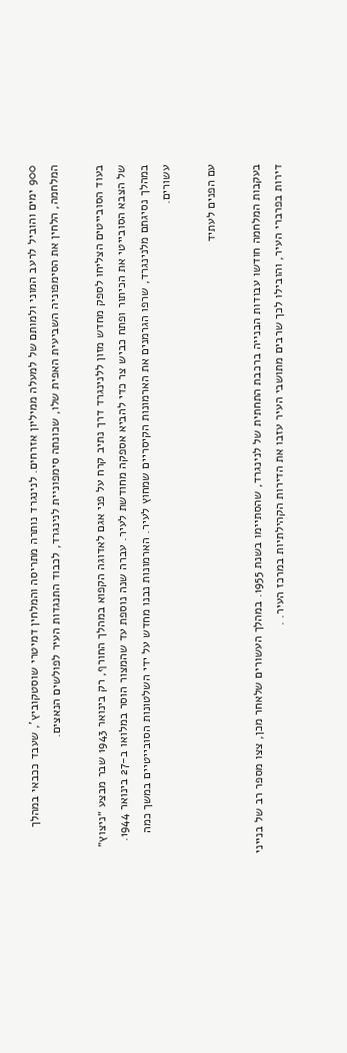900 ימים והוביל לרעב המוני ולמותם של למעלה ממיליון אזרחים. לנינגרד נותרה מתריסה והמלחין דמיטרי שוסטקוביץ', שעבד ככבאי במהלך המלחמה, הלחין את הסימפוניה השביעית האפית שלו, שכונתה סימפוניית לנינגרד, לכבוד התנגדות העיר לפולשים הנאצים.

בעוד הסובייטים הצליחו לספק מחדש מזון ללנינגרד דרך נתיב קרח על פני אגם לאדוגה הקפוא במהלך החורף, רק בינואר 1943 שבר מבצע ״ניצוץ״ של הצבא הסובייטי את הכיתור ופתח כביש צר כדי להביא אספקה מחודשת לעיר. עברה שנה נוספת עד שהמצור הוסר במלואו ב-27 בינואר 1944. במהלך נסיגתם מלנינגרד, שרפו הגרמנים את הארמונות הקיסריים שמחוץ לעיר. הארמונות נבנו מחדש על ידי השלטונות הסובייטיים במשך כמה עשורים.

עם הפנים לעתיד

בעקבות המלחמה חודשו עבודות הבנייה ברכבת התחתית של לנינגרד, שהסתיימו בשנת 1955. במהלך העשורים שלאחר מכן, צצו מספר רב של בנייני דירות בפרברי העיר, והובילו לכך שרבים מתושבי העיר עזבו את הדירות הקהילתיות במרכז העיר. .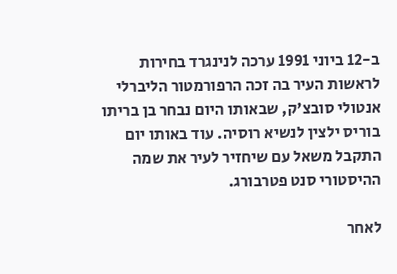ב-12 ביוני 1991 ערכה לנינגרד בחירות לראשות העיר בה זכה הרפורמטור הליברלי אנטולי סובצ'ק, שבאותו היום נבחר בן בריתו בוריס ילצין לנשיא רוסיה. עוד באותו יום התקבל משאל עם שיחזיר לעיר את שמה ההיסטורי סנט פטרבורג.

לאחר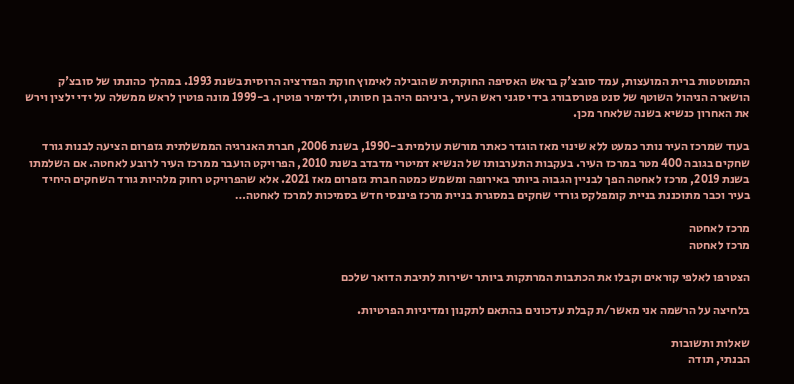התמוטטות ברית המועצות, עמד סובצ'ק בראש האסיפה החוקתית שהובילה לאימוץ חוקת הפדרציה הרוסית בשנת 1993. במהלך כהונתו של סובצ'ק הושארה הניהול השוטף של סנט פטרסבורג בידי סגני ראש העיר, ביניהם היה בן חסותו, ולדימיר פוטין. ב-1999 מונה פוטין לראש ממשלה על ידי ילצין וירש את האחרון כנשיא בשנה שלאחר מכן.

בעוד שמרכז העיר נותר כמעט ללא שינוי מאז הוגדר כאתר מורשת עולמית ב-1990, בשנת 2006, חברת האנרגיה הממשלתית גזפרום הציעה לבנות גורד שחקים בגובה 400 מטר במרכז העיר. בעקבות התערבותו של הנשיא דמיטרי מדבדב בשנת 2010, הפרויקט הועבר ממרכז העיר לרובע לאחטה. אם השלמתו בשנת 2019, מרכז לאחטה הפך לבניין הגבוה ביותר באירופה ומשמש כמטה חברת גזפרום מאז 2021. אלא שהפרויקט רחוק מלהיות גורד השחקים היחיד בעיר וכבר מתוכננת בניית קומפלקס גורדי שחקים במסגרת בניית מרכז פיננסי חדש בסמיכות למרכז לאחטה…

מרכז לאחטה
מרכז לאחטה

הצטרפו לאלפי קוראים וקבלו את הכתבות המרתקות ביותר ישירות לתיבת הדואר שלכם

בלחיצה על הרשמה אני מאשר/ת קבלת עדכונים בהתאם לתקנון ומדיניות הפרטיות.

שאלות ותשובות
הבנתי, תודה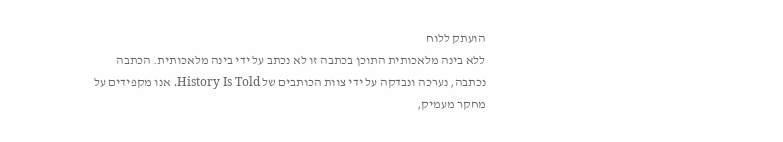הועתק ללוח
ללא בינה מלאכותית התוכן בכתבה זו לא נכתב על ידי בינה מלאכותית. הכתבה נכתבה, נערכה ונבדקה על ידי צוות הכותבים של History Is Told. אנו מקפידים על מחקר מעמיק,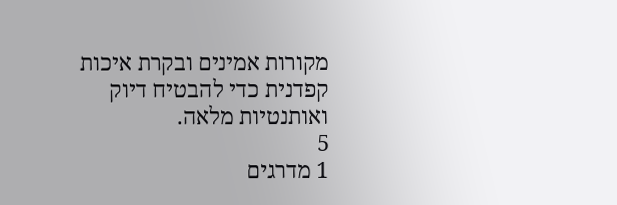מקורות אמינים ובקרת איכות קפדנית כדי להבטיח דיוק ואותנטיות מלאה.
5
1 מדרגים